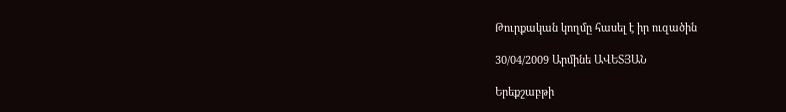Թուրքական կողմը հասել է իր ուզածին

30/04/2009 Արմինե ԱՎԵՏՅԱՆ

Երեքշաբթի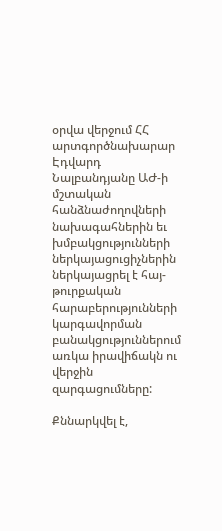օրվա վերջում ՀՀ արտգործնախարար Էդվարդ Նալբանդյանը ԱԺ-ի մշտական հանձնաժողովների նախագահներին եւ խմբակցությունների ներկայացուցիչներին ներկայացրել է հայ-թուրքական հարաբերությունների կարգավորման բանակցություններում առկա իրավիճակն ու վերջին զարգացումները:

Քննարկվել է,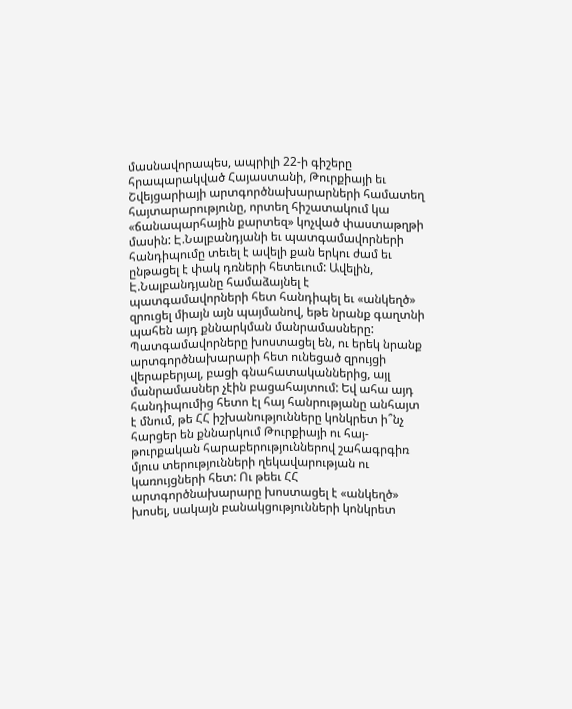մասնավորապես, ապրիլի 22-ի գիշերը հրապարակված Հայաստանի, Թուրքիայի եւ Շվեյցարիայի արտգործնախարարների համատեղ հայտարարությունը, որտեղ հիշատակում կա «ճանապարհային քարտեզ» կոչված փաստաթղթի մասին: Է.Նալբանդյանի եւ պատգամավորների հանդիպումը տեւել է ավելի քան երկու ժամ եւ ընթացել է փակ դռների հետեւում: Ավելին, Է.Նալբանդյանը համաձայնել է պատգամավորների հետ հանդիպել եւ «անկեղծ» զրուցել միայն այն պայմանով, եթե նրանք գաղտնի պահեն այդ քննարկման մանրամասները: Պատգամավորները խոստացել են, ու երեկ նրանք արտգործնախարարի հետ ունեցած զրույցի վերաբերյալ, բացի գնահատականներից, այլ մանրամասներ չէին բացահայտում: Եվ ահա այդ հանդիպումից հետո էլ հայ հանրությանը անհայտ է մնում, թե ՀՀ իշխանությունները կոնկրետ ի՞նչ հարցեր են քննարկում Թուրքիայի ու հայ-թուրքական հարաբերություններով շահագրգիռ մյուս տերությունների ղեկավարության ու կառույցների հետ: Ու թեեւ ՀՀ արտգործնախարարը խոստացել է «անկեղծ» խոսել, սակայն բանակցությունների կոնկրետ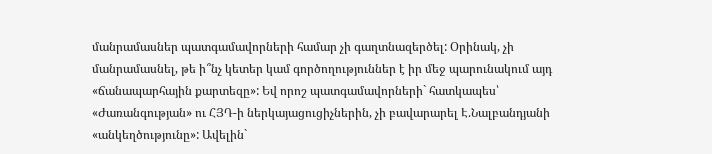մանրամասներ պատգամավորների համար չի գաղտնազերծել: Օրինակ, չի մանրամասնել, թե ի՞նչ կետեր կամ գործողություններ է իր մեջ պարունակում այդ «ճանապարհային քարտեզը»: Եվ որոշ պատգամավորների` հատկապես՝ «Ժառանգության» ու ՀՅԴ-ի ներկայացուցիչներին, չի բավարարել Է.Նալբանդյանի «անկեղծությունը»: Ավելին`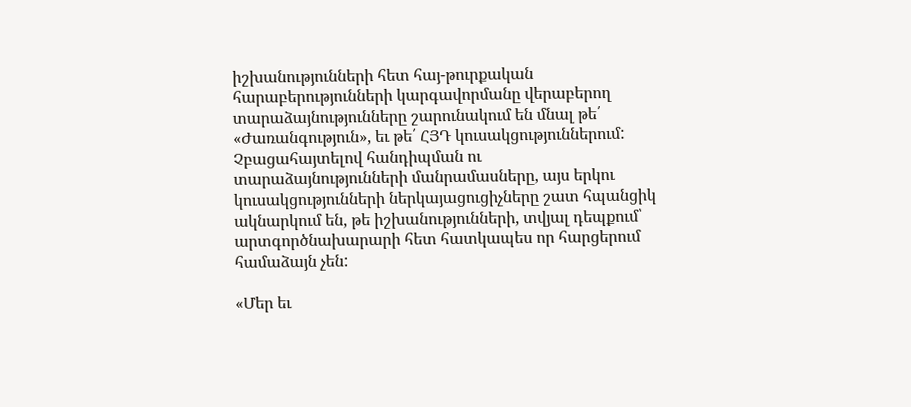իշխանությունների հետ հայ-թուրքական հարաբերությունների կարգավորմանը վերաբերող տարաձայնությունները շարունակում են մնալ թե՛ «Ժառանգություն», եւ թե՛ ՀՅԴ կուսակցություններում: Չբացահայտելով հանդիպման ու տարաձայնությունների մանրամասները, այս երկու կուսակցությունների ներկայացուցիչները շատ հպանցիկ ակնարկում են, թե իշխանությունների, տվյալ դեպքում՝ արտգործնախարարի հետ հատկապես որ հարցերում համաձայն չեն:

«Մեր եւ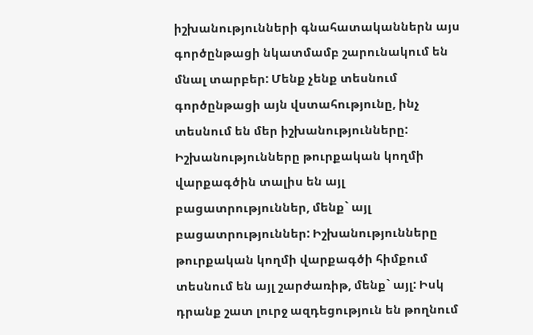իշխանությունների գնահատականներն այս գործընթացի նկատմամբ շարունակում են մնալ տարբեր: Մենք չենք տեսնում գործընթացի այն վստահությունը, ինչ տեսնում են մեր իշխանությունները: Իշխանությունները թուրքական կողմի վարքագծին տալիս են այլ բացատրություններ, մենք` այլ բացատրություններ: Իշխանությունները թուրքական կողմի վարքագծի հիմքում տեսնում են այլ շարժառիթ, մենք` այլ: Իսկ դրանք շատ լուրջ ազդեցություն են թողնում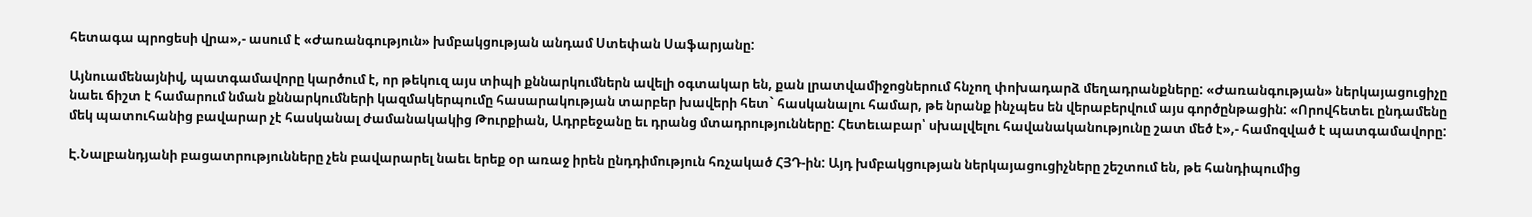հետագա պրոցեսի վրա»,- ասում է «Ժառանգություն» խմբակցության անդամ Ստեփան Սաֆարյանը:

Այնուամենայնիվ, պատգամավորը կարծում է, որ թեկուզ այս տիպի քննարկումներն ավելի օգտակար են, քան լրատվամիջոցներում հնչող փոխադարձ մեղադրանքները: «Ժառանգության» ներկայացուցիչը նաեւ ճիշտ է համարում նման քննարկումների կազմակերպումը հասարակության տարբեր խավերի հետ` հասկանալու համար, թե նրանք ինչպես են վերաբերվում այս գործընթացին: «Որովհետեւ ընդամենը մեկ պատուհանից բավարար չէ հասկանալ ժամանակակից Թուրքիան, Ադրբեջանը եւ դրանց մտադրությունները: Հետեւաբար՝ սխալվելու հավանականությունը շատ մեծ է»,- համոզված է պատգամավորը:

Է.Նալբանդյանի բացատրությունները չեն բավարարել նաեւ երեք օր առաջ իրեն ընդդիմություն հռչակած ՀՅԴ-ին: Այդ խմբակցության ներկայացուցիչները շեշտում են, թե հանդիպումից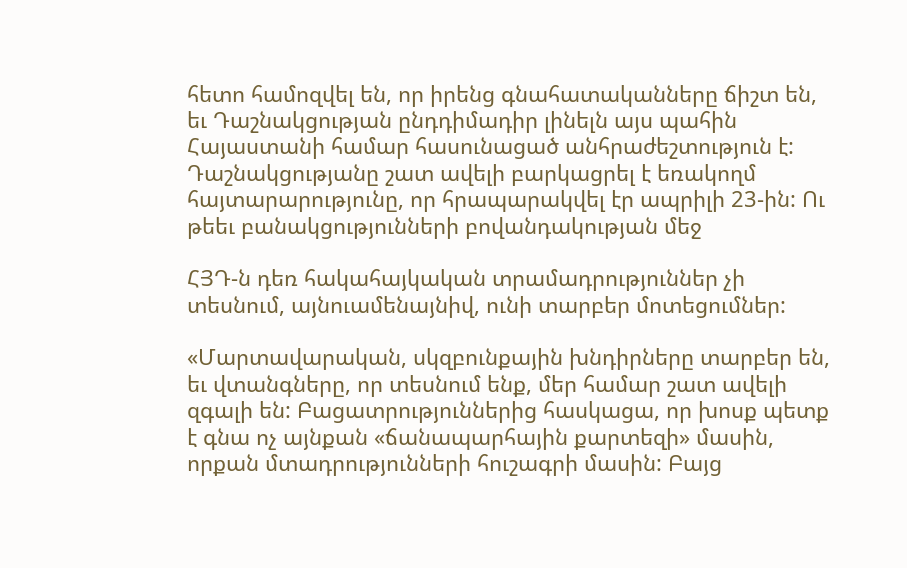հետո համոզվել են, որ իրենց գնահատականները ճիշտ են, եւ Դաշնակցության ընդդիմադիր լինելն այս պահին Հայաստանի համար հասունացած անհրաժեշտություն է: Դաշնակցությանը շատ ավելի բարկացրել է եռակողմ հայտարարությունը, որ հրապարակվել էր ապրիլի 23-ին: Ու թեեւ բանակցությունների բովանդակության մեջ

ՀՅԴ-ն դեռ հակահայկական տրամադրություններ չի տեսնում, այնուամենայնիվ, ունի տարբեր մոտեցումներ:

«Մարտավարական, սկզբունքային խնդիրները տարբեր են, եւ վտանգները, որ տեսնում ենք, մեր համար շատ ավելի զգալի են: Բացատրություններից հասկացա, որ խոսք պետք է գնա ոչ այնքան «ճանապարհային քարտեզի» մասին, որքան մտադրությունների հուշագրի մասին: Բայց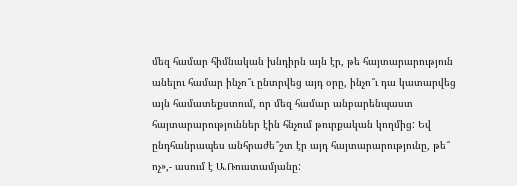մեզ համար հիմնական խնդիրն այն էր, թե հայտարարություն անելու համար ինչո՞ւ ընտրվեց այդ օրը, ինչո՞ւ դա կատարվեց այն համատեքստում, որ մեզ համար անբարենպաստ հայտարարություններ էին հնչում թուրքական կողմից: Եվ ընդհանրապես անհրաժե՞շտ էր այդ հայտարարությունը, թե՞ ոչ»,- ասում է Ա.Ռուստամյանը: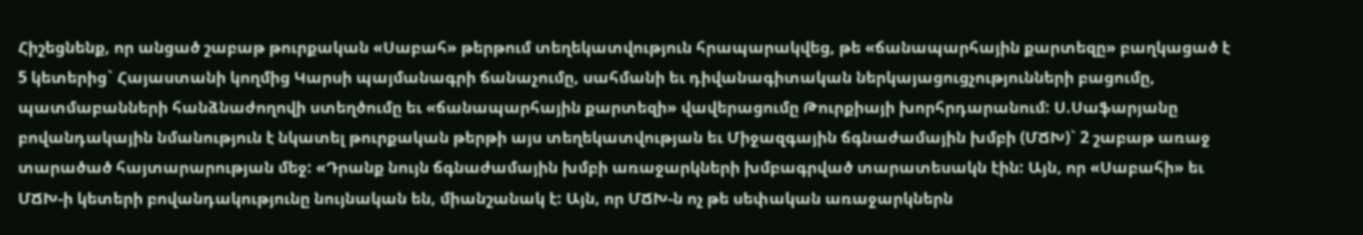Հիշեցնենք, որ անցած շաբաթ թուրքական «Սաբահ» թերթում տեղեկատվություն հրապարակվեց, թե «ճանապարհային քարտեզը» բաղկացած է 5 կետերից` Հայաստանի կողմից Կարսի պայմանագրի ճանաչումը, սահմանի եւ դիվանագիտական ներկայացուցչությունների բացումը, պատմաբանների հանձնաժողովի ստեղծումը եւ «ճանապարհային քարտեզի» վավերացումը Թուրքիայի խորհրդարանում: Ս.Սաֆարյանը բովանդակային նմանություն է նկատել թուրքական թերթի այս տեղեկատվության եւ Միջազգային ճգնաժամային խմբի (ՄՃԽ)` 2 շաբաթ առաջ տարածած հայտարարության մեջ: «Դրանք նույն ճգնաժամային խմբի առաջարկների խմբագրված տարատեսակն էին: Այն, որ «Սաբահի» եւ ՄՃԽ-ի կետերի բովանդակությունը նույնական են, միանշանակ է: Այն, որ ՄՃԽ-ն ոչ թե սեփական առաջարկներն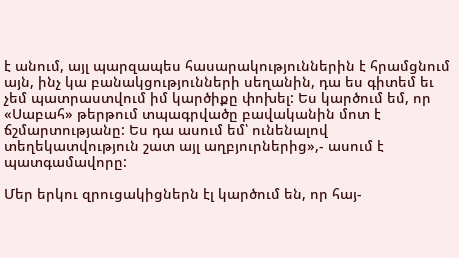է անում, այլ պարզապես հասարակություններին է հրամցնում այն, ինչ կա բանակցությունների սեղանին, դա ես գիտեմ եւ չեմ պատրաստվում իմ կարծիքը փոխել: Ես կարծում եմ, որ «Սաբահ» թերթում տպագրվածը բավականին մոտ է ճշմարտությանը: Ես դա ասում եմ՝ ունենալով տեղեկատվություն շատ այլ աղբյուրներից»,- ասում է պատգամավորը:

Մեր երկու զրուցակիցներն էլ կարծում են, որ հայ-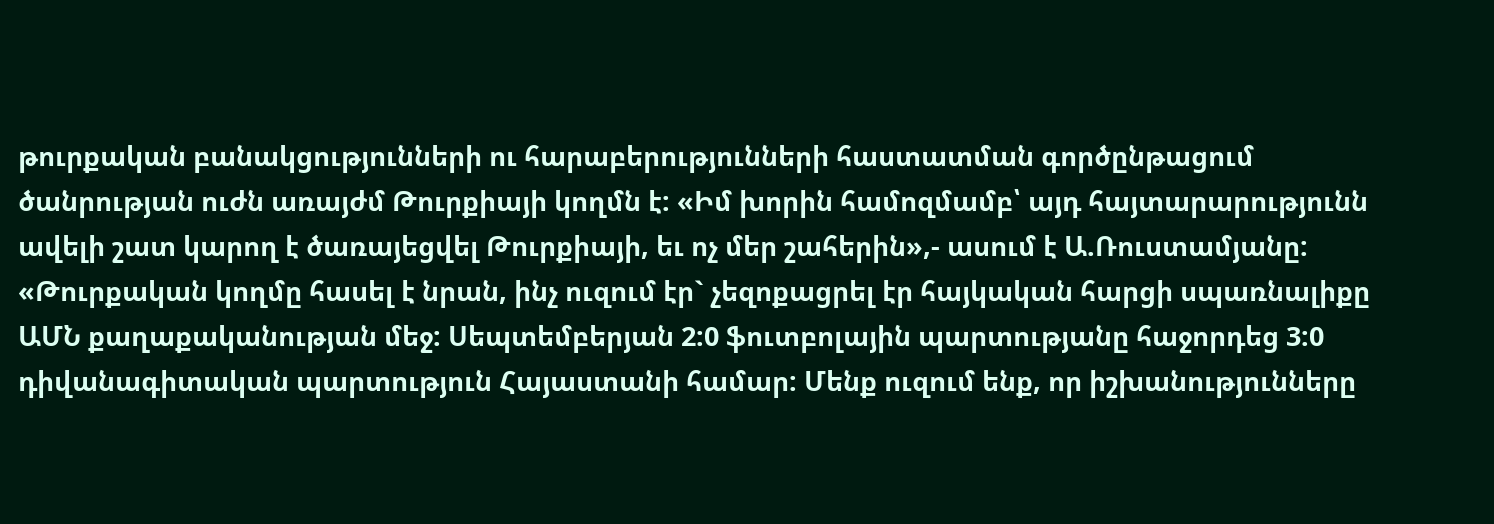թուրքական բանակցությունների ու հարաբերությունների հաստատման գործընթացում ծանրության ուժն առայժմ Թուրքիայի կողմն է: «Իմ խորին համոզմամբ՝ այդ հայտարարությունն ավելի շատ կարող է ծառայեցվել Թուրքիայի, եւ ոչ մեր շահերին»,- ասում է Ա.Ռուստամյանը: «Թուրքական կողմը հասել է նրան, ինչ ուզում էր` չեզոքացրել էր հայկական հարցի սպառնալիքը ԱՄՆ քաղաքականության մեջ: Սեպտեմբերյան 2:0 ֆուտբոլային պարտությանը հաջորդեց 3:0 դիվանագիտական պարտություն Հայաստանի համար: Մենք ուզում ենք, որ իշխանությունները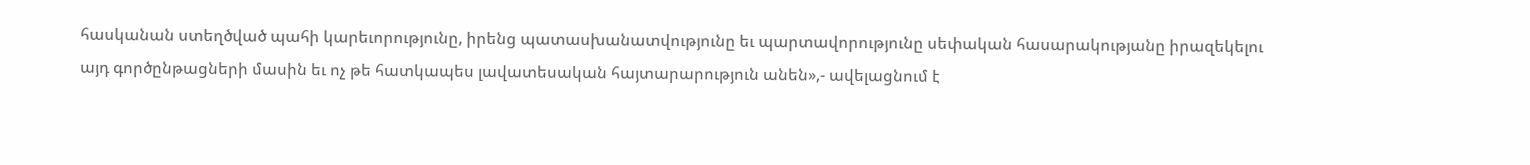հասկանան ստեղծված պահի կարեւորությունը, իրենց պատասխանատվությունը եւ պարտավորությունը սեփական հասարակությանը իրազեկելու այդ գործընթացների մասին եւ ոչ թե հատկապես լավատեսական հայտարարություն անեն»,- ավելացնում է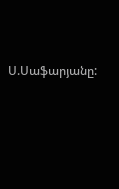Ս.Սաֆարյանը: